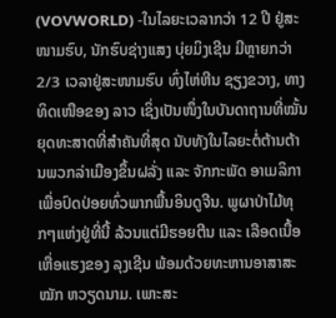(VOVWORLD) -ໃນໄລຍະເວລາກວ່າ 12 ປີ ຢູ່ສະໜາມຮົບ, ນັກຮົບຊ່າງແສງ ບຸ່ຍມິງເຊີນ ມີຫຼາຍກວ່າ 2/3 ເວລາຢູ່ສະໜາມຮົບ ທົ່ງໄຫ່ຫີນ ຊຽງຂວາງ, ທາງທິດເໜືອຂອງ ລາວ ເຊິ່ງເປັນໜຶ່ງໃນບັນດາຖານທີ່ໝັ້ນຍຸດທະສາດທີ່ສຳຄັນທີ່ສຸດ ນັບທັງໃນໄລຍະຕໍ່ຕ້ານຕ້ານພວກລ່າເມືອງຂຶ້ນຝລັ່ງ ແລະ ຈັກກະພັດ ອາເມລິກາ ເພື່ອປົດປ່ອຍທົ່ວພາກພື້ນອິນດູຈີນ. ພູຜາປ່າໄມ້ທຸກໆແຫ່ງຢູ່ທີ່ນີ້ ລ້ວນແຕ່ມີຮອຍຕີນ ແລະ ເລືອດເນື້ອເຫື່ອແຮງຂອງ ລຸງເຊີນ ພ້ອມດ້ວຍທະຫານອາສາສະໝັກ ຫວຽດນາມ. ເພາະສະ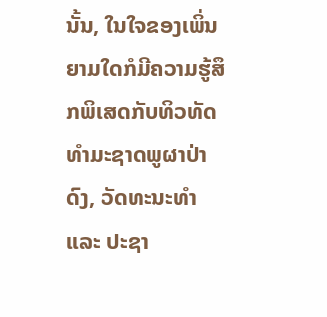ນັ້ນ, ໃນໃຈຂອງເພິ່ນ ຍາມໃດກໍມີຄວາມຮູ້ສຶກພິເສດກັບທິວທັດທຳມະຊາດພູຜາປ່າດົງ, ວັດທະນະທຳ ແລະ ປະຊາ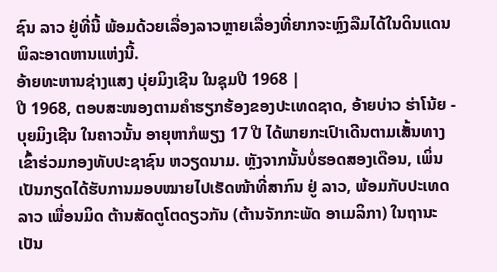ຊົນ ລາວ ຢູ່ທີ່ນີ້ ພ້ອມດ້ວຍເລື່ອງລາວຫຼາຍເລື່ອງທີ່ຍາກຈະຫຼົງລືມໄດ້ໃນດິນແດນພິລະອາດຫານແຫ່ງນີ້.
ອ້າຍທະຫານຊ່າງແສງ ບຸ່ຍມິງເຊີນ ໃນຊຸມປີ 1968 |
ປີ 1968, ຕອບສະໜອງຕາມຄຳຮຽກຮ້ອງຂອງປະເທດຊາດ, ອ້າຍບ່າວ ຮ່າໂນ້ຍ - ບຸຍມິງເຊີນ ໃນຄາວນັ້ນ ອາຍຸຫາກໍພຽງ 17 ປີ ໄດ້ພາຍກະເປົາເດີນຕາມເສັ້ນທາງເຂົ້າຮ່ວມກອງທັບປະຊາຊົນ ຫວຽດນາມ. ຫຼັງຈາກນັ້ນບໍ່ຮອດສອງເດືອນ, ເພິ່ນເປັນກຽດໄດ້ຮັບການມອບໝາຍໄປເຮັດໜ້າທີ່ສາກົນ ຢູ່ ລາວ, ພ້ອມກັບປະເທດ ລາວ ເພື່ອນມິດ ຕ້ານສັດຕູໂຕດຽວກັນ (ຕ້ານຈັກກະພັດ ອາເມລິກາ) ໃນຖານະເປັນ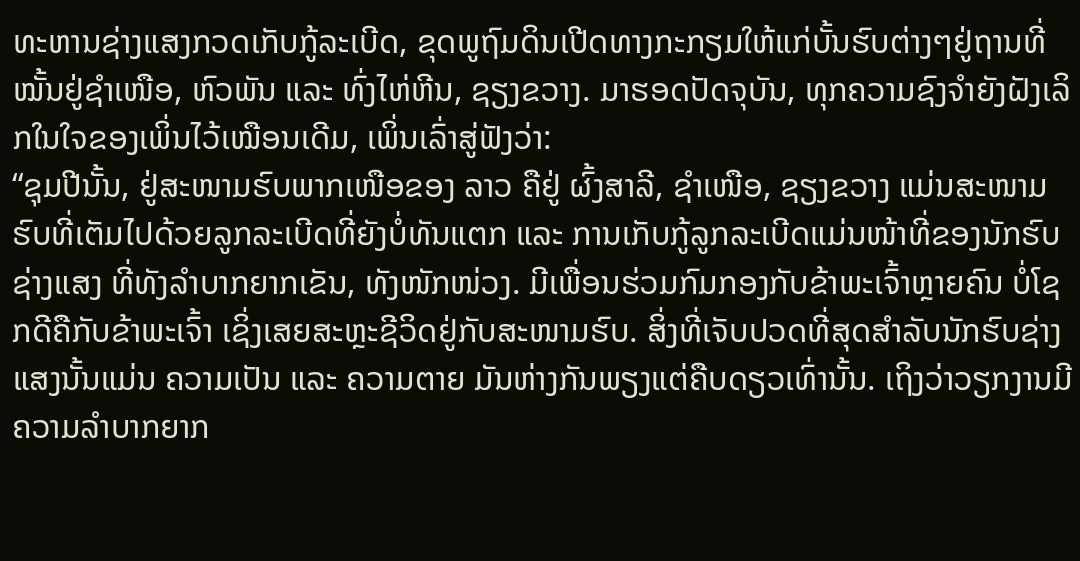ທະຫານຊ່າງແສງກວດເກັບກູ້ລະເບີດ, ຂຸດພູຖົມດິນເປີດທາງກະກຽມໃຫ້ແກ່ບັ້ນຮົບຕ່າງໆຢູ່ຖານທີ່ໝັ້ນຢູ່ຊຳເໜືອ, ຫົວພັນ ແລະ ທົ່ງໄຫ່ຫີນ, ຊຽງຂວາງ. ມາຮອດປັດຈຸບັນ, ທຸກຄວາມຊົງຈຳຍັງຝັງເລິກໃນໃຈຂອງເພິ່ນໄວ້ເໝືອນເດີມ, ເພິ່ນເລົ່າສູ່ຟັງວ່າ:
“ຊຸມປີນັ້ນ, ຢູ່ສະໜາມຮົບພາກເໜືອຂອງ ລາວ ຄືຢູ່ ຜົ້ງສາລີ, ຊຳເໜືອ, ຊຽງຂວາງ ແມ່ນສະໜາມຮົບທີ່ເຕັມໄປດ້ວຍລູກລະເບີດທີ່ຍັງບໍ່ທັນແຕກ ແລະ ການເກັບກູ້ລູກລະເບີດແມ່ນໜ້າທີ່ຂອງນັກຮົບຊ່າງແສງ ທີ່ທັງລຳບາກຍາກເຂັນ, ທັງໜັກໜ່ວງ. ມີເພື່ອນຮ່ວມກົມກອງກັບຂ້າພະເຈົ້າຫຼາຍຄົນ ບໍ່ໂຊກດີຄືກັບຂ້າພະເຈົ້າ ເຊິ່ງເສຍສະຫຼະຊີວິດຢູ່ກັບສະໜາມຮົບ. ສິ່ງທີ່ເຈັບປວດທີ່ສຸດສຳລັບນັກຮົບຊ່າງແສງນັ້ນແມ່ນ ຄວາມເປັນ ແລະ ຄວາມຕາຍ ມັນຫ່າງກັນພຽງແຕ່ຄືບດຽວເທົ່ານັ້ນ. ເຖິງວ່າວຽກງານມີຄວາມລຳບາກຍາກ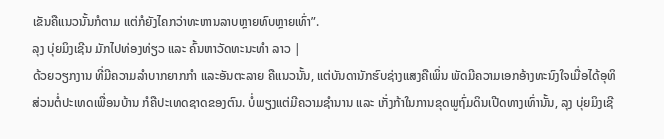ເຂັນຄືແນວນັ້ນກໍຕາມ ແຕ່ກໍຍັງໄຄກວ່າທະຫານລາບຫຼາຍທົບຫຼາຍເທົ່າ”.
ລຸງ ບຸ່ຍມິງເຊີນ ມັກໄປທ່ອງທ່ຽວ ແລະ ຄົ້ນຫາວັດທະນະທຳ ລາວ |
ດ້ວຍວຽກງານ ທີ່ມີຄວາມລຳບາກຍາກກຳ ແລະອັນຕະລາຍ ຄືແນວນັ້ນ, ແຕ່ບັນດານັກຮົບຊ່າງແສງຄືເພິ່ນ ພັດມີຄວາມເອກອ້າງທະນົງໃຈເມື່ອໄດ້ອຸທິສ່ວນຕໍ່ປະເທດເພື່ອນບ້ານ ກໍຄືປະເທດຊາດຂອງຕົນ. ບໍ່ພຽງແຕ່ມີຄວາມຊຳນານ ແລະ ເກັ່ງກ້າໃນການຂຸດພູຖົ່ມດິນເປີດທາງເທົ່ານັ້ນ, ລຸງ ບຸ່ຍມິງເຊີ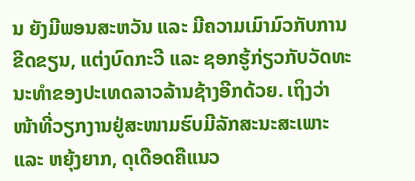ນ ຍັງມີພອນສະຫວັນ ແລະ ມີຄວາມເມົາມົວກັບການຂີດຂຽນ, ແຕ່ງບົດກະວີ ແລະ ຊອກຮູ້ກ່ຽວກັບວັດທະນະທຳຂອງປະເທດລາວລ້ານຊ້າງອີກດ້ວຍ. ເຖິງວ່າໜ້າທີ່ວຽກງານຢູ່ສະໜາມຮົບມີລັກສະນະສະເພາະ ແລະ ຫຍຸ້ງຍາກ, ດຸເດືອດຄືແນວ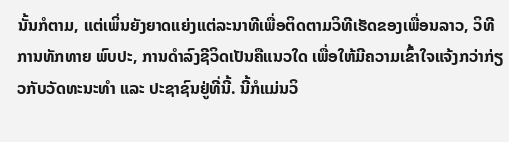ນັ້ນກໍຕາມ, ແຕ່ເພິ່ນຍັງຍາດແຍ່ງແຕ່ລະນາທີເພື່ອຕິດຕາມວິທີເຮັດຂອງເພື່ອນລາວ, ວິທີ ການທັກທາຍ ພົບປະ, ການດຳລົງຊີວິດເປັນຄືແນວໃດ ເພື່ອໃຫ້ມີຄວາມເຂົ້າໃຈແຈ້ງກວ່າກ່ຽວກັບວັດທະນະທຳ ແລະ ປະຊາຊົນຢູ່ທີ່ນີ້. ນີ້ກໍແມ່ນວິ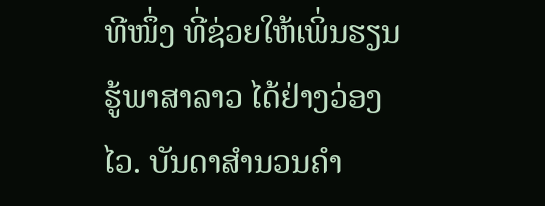ທີໜຶ່ງ ທີ່ຊ່ວຍໃຫ້ເພິ່ນຮຽນຮູ້ພາສາລາວ ໄດ້ຢ່າງວ່ອງໄວ. ບັນດາສຳນວນຄຳ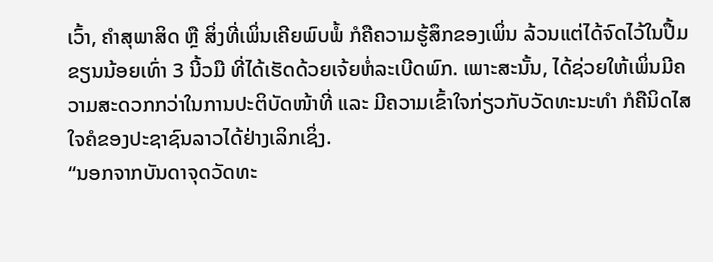ເວົ້າ, ຄຳສຸພາສິດ ຫຼື ສິ່ງທີ່ເພິ່ນເຄີຍພົບພໍ້ ກໍຄືຄວາມຮູ້ສຶກຂອງເພິ່ນ ລ້ວນແຕ່ໄດ້ຈົດໄວ້ໃນປື້ມຂຽນນ້ອຍເທົ່າ 3 ນີ້ວມື ທີ່ໄດ້ເຮັດດ້ວຍເຈ້ຍຫໍ່ລະເບີດພົກ. ເພາະສະນັ້ນ, ໄດ້ຊ່ວຍໃຫ້ເພິ່ນມີຄວາມສະດວກກວ່າໃນການປະຕິບັດໜ້າທີ່ ແລະ ມີຄວາມເຂົ້າໃຈກ່ຽວກັບວັດທະນະທຳ ກໍຄືນິດໄສໃຈຄໍຂອງປະຊາຊົນລາວໄດ້ຢ່າງເລິກເຊິ່ງ.
“ນອກຈາກບັນດາຈຸດວັດທະ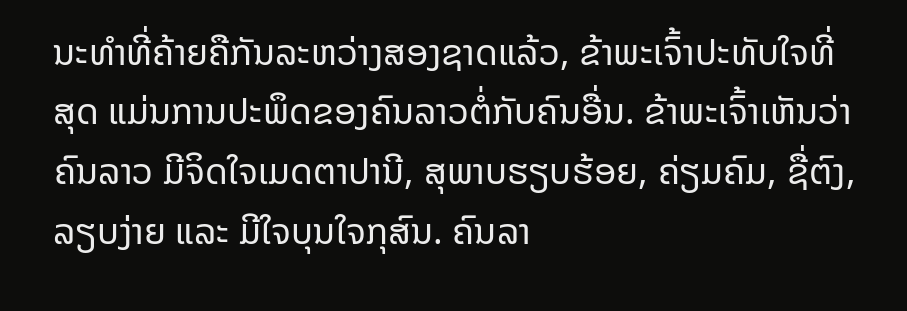ນະທຳທີ່ຄ້າຍຄືກັນລະຫວ່າງສອງຊາດແລ້ວ, ຂ້າພະເຈົ້າປະທັບໃຈທີ່ສຸດ ແມ່ນການປະພຶດຂອງຄົນລາວຕໍ່ກັບຄົນອື່ນ. ຂ້າພະເຈົ້າເຫັນວ່າ ຄົນລາວ ມີຈິດໃຈເມດຕາປານີ, ສຸພາບຮຽບຮ້ອຍ, ຄ່ຽມຄົມ, ຊື່ຕົງ, ລຽບງ່າຍ ແລະ ມີໃຈບຸນໃຈກຸສົນ. ຄົນລາ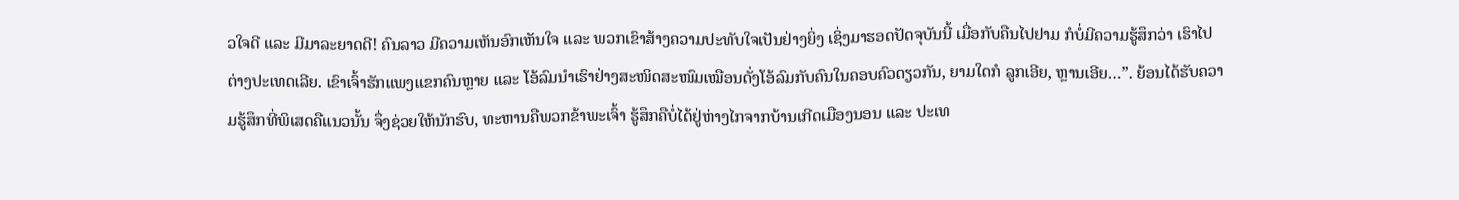ວໃຈດີ ແລະ ມີມາລະຍາດດີ! ຄົນລາວ ມີຄວາມເຫັນອົກເຫັນໃຈ ແລະ ພວກເຂົາສ້າງຄວາມປະທັບໃຈເປັນຢ່າງຍິ່ງ ເຊິ່ງມາຮອດປັດຈຸບັນນີ້ ເມື່ອກັບຄືນໄປຢາມ ກໍບໍ່ມີຄວາມຮູ້ສຶກວ່າ ເຮົາໄປຕ່າງປະເທດເລີຍ. ເຂົາເຈົ້າຮັກແພງແຂກຄົນຫຼາຍ ແລະ ໂອ້ລົມນຳເຮົາຢ່າງສະໜິດສະໜົມເໝືອນດັ່ງໂອ້ລົມກັບຄົນໃນຄອບຄົວດຽວກັນ, ຍາມໃດກໍ ລູກເອີຍ, ຫຼານເອີຍ…”. ຍ້ອນໄດ້ຮັບຄວາມຮູ້ສຶກທີ່ພິເສດຄືແນວນັ້ນ ຈຶ່ງຊ່ວຍໃຫ້ນັກຮົບ, ທະຫານຄືພວກຂ້າພະເຈົ້າ ຮູ້ສຶກຄືບໍ່ໄດ້ຢູ່ຫ່າງໄກຈາກບ້ານເກີດເມືອງນອນ ແລະ ປະເທ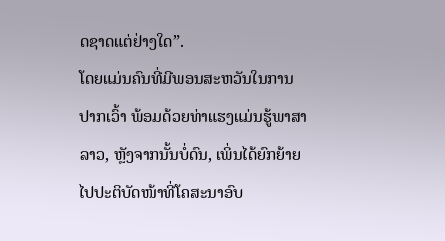ດຊາດແຕ່ຢ່າງໃດ”.
ໂດຍແມ່ນຄົນທີ່ມີພອນສະຫວັນໃນການປາກເວົ້າ ພ້ອມດ້ວຍທ່າແຮງແມ່ນຮູ້ພາສາລາວ, ຫຼັງຈາກນັ້ນບໍ່ດົນ, ເພິ່ນໄດ້ຍົກຍ້າຍໄປປະຕິບັດໜ້າທີ່ໂຄສະນາອົບ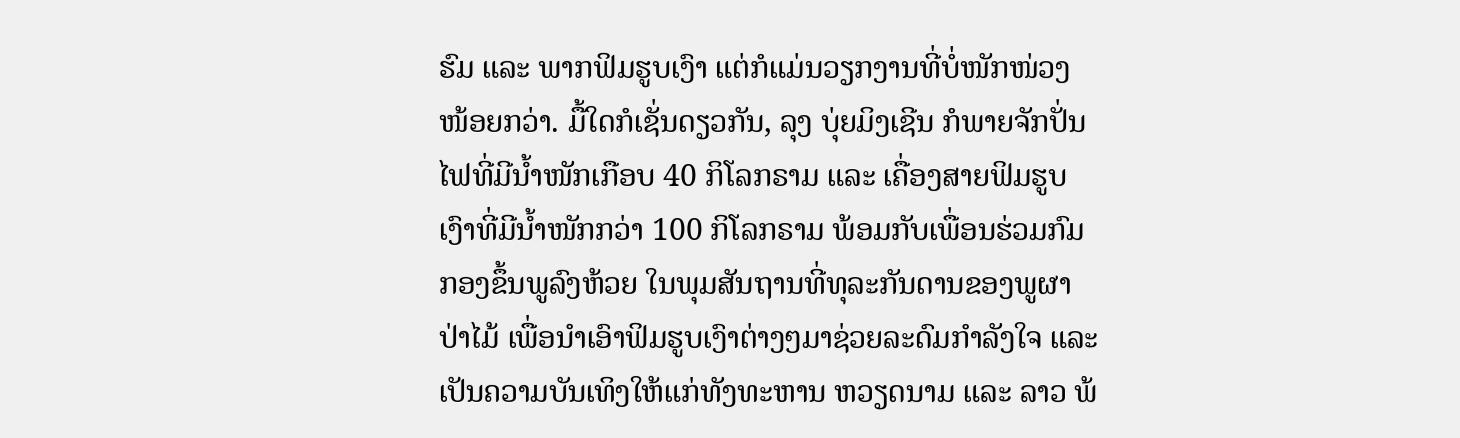ຮົມ ແລະ ພາກຟິມຮູບເງົາ ແຕ່ກໍແມ່ນວຽກງານທີ່ບໍ່ໜັກໜ່ວງໜ້ອຍກວ່າ. ມື້ໃດກໍເຊັ່ນດຽວກັນ, ລຸງ ບຸ່ຍມິງເຊີນ ກໍພາຍຈັກປັ່ນໄຟທີ່ມີນ້ຳໜັກເກືອບ 40 ກິໂລກຣາມ ແລະ ເຄື່ອງສາຍຟິມຮູບເງົາທີ່ມີນ້ຳໜັກກວ່າ 100 ກິໂລກຣາມ ພ້ອມກັບເພື່ອນຮ່ວມກົມກອງຂຶ້ນພູລົງຫ້ວຍ ໃນພຸມສັນຖານທີ່ທຸລະກັນດານຂອງພູຜາປ່າໄມ້ ເພື່ອນຳເອົາຟິມຮູບເງົາຕ່າງໆມາຊ່ວຍລະດົມກຳລັງໃຈ ແລະ ເປັນຄວາມບັນເທິງໃຫ້ແກ່ທັງທະຫານ ຫວຽດນາມ ແລະ ລາວ ພ້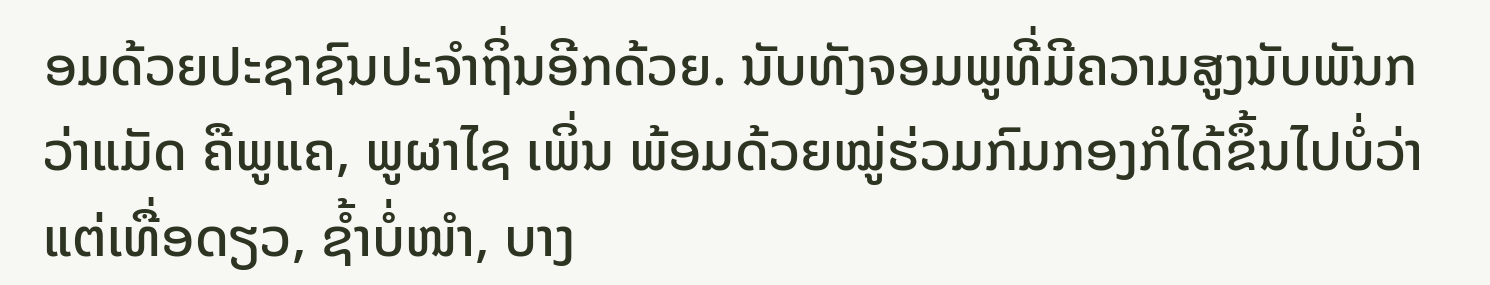ອມດ້ວຍປະຊາຊົນປະຈຳຖິ່ນອີກດ້ວຍ. ນັບທັງຈອມພູທີ່ມີຄວາມສູງນັບພັນກວ່າແມັດ ຄືພູແຄ, ພູຜາໄຊ ເພິ່ນ ພ້ອມດ້ວຍໝູ່ຮ່ວມກົມກອງກໍໄດ້ຂຶ້ນໄປບໍ່ວ່າແຕ່ເທື່ອດຽວ, ຊ້ຳບໍ່ໜຳ, ບາງ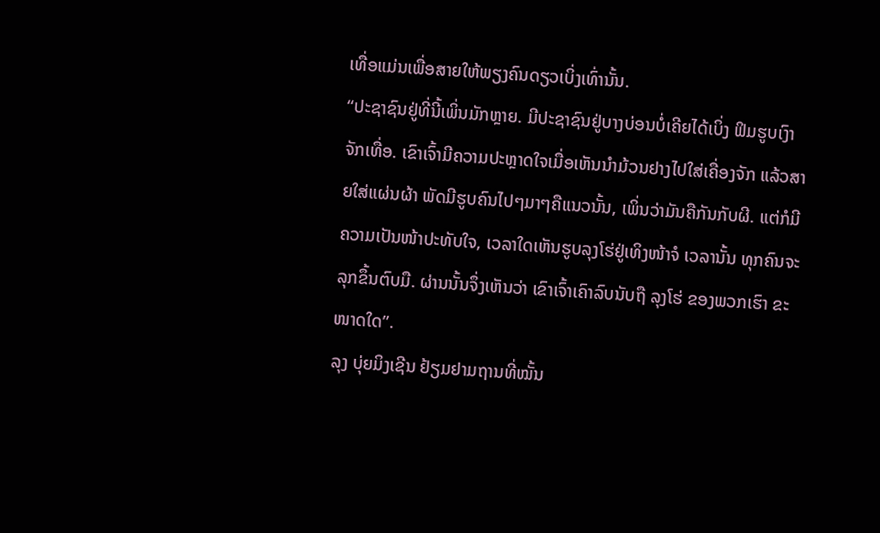ເທື່ອແມ່ນເພື່ອສາຍໃຫ້ພຽງຄົນດຽວເບິ່ງເທົ່ານັ້ນ.
“ປະຊາຊົນຢູ່ທີ່ນີ້ເພິ່ນມັກຫຼາຍ. ມີປະຊາຊົນຢູ່ບາງບ່ອນບໍ່ເຄີຍໄດ້ເບິ່ງ ຟິມຮູບເງົາຈັກເທື່ອ. ເຂົາເຈົ້າມີຄວາມປະຫຼາດໃຈເມື່ອເຫັນນຳມ້ວນຢາງໄປໃສ່ເຄື່ອງຈັກ ແລ້ວສາຍໃສ່ແຜ່ນຜ້າ ພັດມີຮູບຄົນໄປໆມາໆຄືແນວນັ້ນ, ເພິ່ນວ່າມັນຄືກັນກັບຜີ. ແຕ່ກໍມີຄວາມເປັນໜ້າປະທັບໃຈ, ເວລາໃດເຫັນຮູບລຸງໂຮ່ຢູ່ເທິງໜ້າຈໍ ເວລານັ້ນ ທຸກຄົນຈະລຸກຂຶ້ນຕົບມື. ຜ່ານນັ້ນຈຶ່ງເຫັນວ່າ ເຂົາເຈົ້າເຄົາລົບນັບຖື ລຸງໂຮ່ ຂອງພວກເຮົາ ຂະໜາດໃດ”.
ລຸງ ບຸ່ຍມິງເຊີນ ຢ້ຽມຢາມຖານທີ່ໝັ້ນ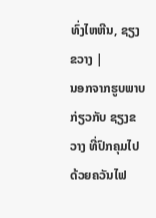ທົ່ງໄຫຫີນ, ຊຽງຂວາງ |
ນອກຈາກຮູບພາບກ່ຽວກັບ ຊຽງຂວາງ ທີ່ປົກຄຸມໄປດ້ວຍຄວັນໄຟ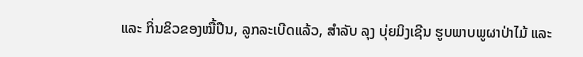ແລະ ກິ່ນຂິວຂອງໝື້ປືນ, ລູກລະເບີດແລ້ວ, ສຳລັບ ລຸງ ບຸ່ຍມິງເຊີນ ຮູບພາບພູຜາປ່າໄມ້ ແລະ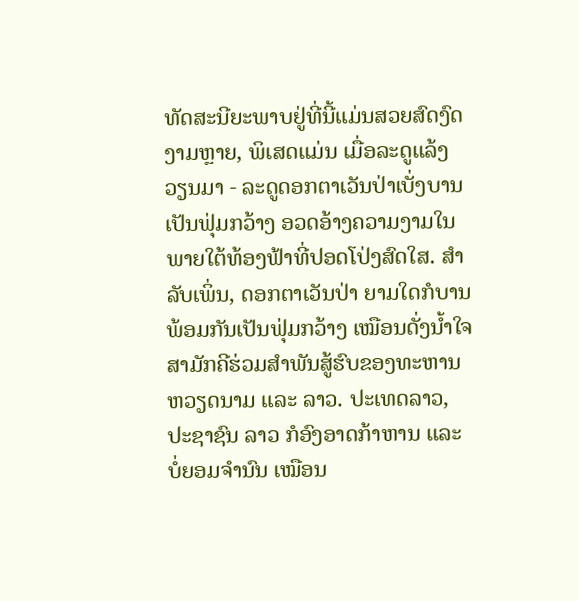ທັດສະນີຍະພາບຢູ່ທີ່ນີ້ແມ່ນສວຍສົດງົດງາມຫຼາຍ, ພິເສດແມ່ນ ເມື່ອລະດູແລ້ງວຽນມາ - ລະດູດອກຕາເວັນປ່າເບັ່ງບານເປັນຟຸ່ມກວ້າງ ອວດອ້າງຄວາມງາມໃນພາຍໃຕ້ທ້ອງຟ້າທີ່ປອດໂປ່ງສົດໃສ. ສຳລັບເພິ່ນ, ດອກຕາເວັນປ່າ ຍາມໃດກໍບານພ້ອມກັນເປັນຟຸ່ມກວ້າງ ເໝືອນດັ່ງນ້ຳໃຈສາມັກຄີຮ່ວມສຳພັນສູ້ຮົບຂອງທະຫານ ຫວຽດນາມ ແລະ ລາວ. ປະເທດລາວ, ປະຊາຊົນ ລາວ ກໍອົງອາດກ້າຫານ ແລະ ບໍ່ຍອມຈຳນົນ ເໝືອນ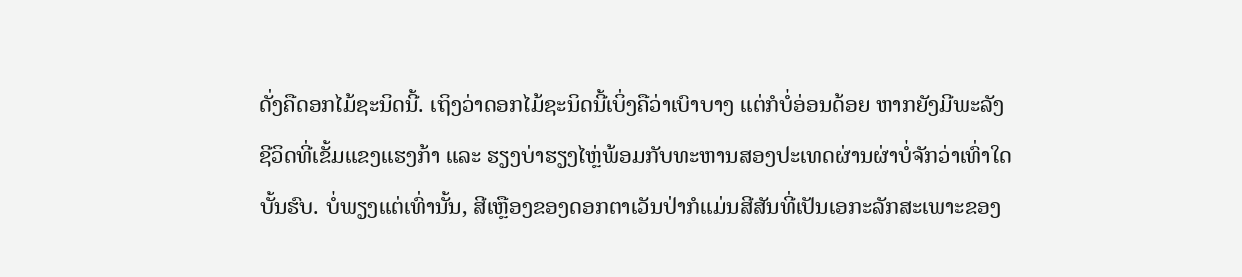ດັ່ງຄືດອກໄມ້ຊະນິດນີ້. ເຖິງວ່າດອກໄມ້ຊະນິດນີ້ເບິ່ງຄືວ່າເບົາບາງ ແຕ່ກໍບໍ່ອ່ອນດ້ອຍ ຫາກຍັງມີພະລັງຊີວິດທີ່ເຂັ້ມແຂງແຮງກ້າ ແລະ ຮຽງບ່າຮຽງໄຫຼ່ພ້ອມກັບທະຫານສອງປະເທດຜ່ານຜ່າບໍ່ຈັກວ່າເທົ່າໃດບັ້ນຮົບ. ບໍ່ພຽງແຕ່ເທົ່ານັ້ນ, ສີເຫຼືອງຂອງດອກຕາເວັນປ່າກໍແມ່ນສີສັນທີ່ເປັນເອກະລັກສະເພາະຂອງ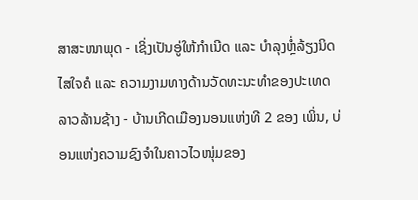ສາສະໜາພຸດ - ເຊິ່ງເປັນອູ່ໃຫ້ກຳເນີດ ແລະ ບຳລຸງຫຼໍ່ລ້ຽງນິດໄສໃຈຄໍ ແລະ ຄວາມງາມທາງດ້ານວັດທະນະທຳຂອງປະເທດ ລາວລ້ານຊ້າງ - ບ້ານເກີດເມືອງນອນແຫ່ງທີ 2 ຂອງ ເພິ່ນ, ບ່ອນແຫ່ງຄວາມຊົງຈຳໃນຄາວໄວໜຸ່ມຂອງ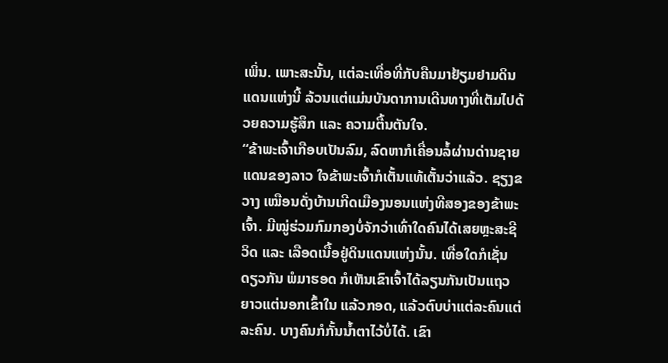ເພິ່ນ. ເພາະສະນັ້ນ, ແຕ່ລະເທື່ອທີ່ກັບຄືນມາຢ້ຽມຢາມດິນແດນແຫ່ງນີ້ ລ້ວນແຕ່ແມ່ນບັນດາການເດີນທາງທີ່ເຕັມໄປດ້ວຍຄວາມຮູ້ສຶກ ແລະ ຄວາມຕື້ນຕັນໃຈ.
“ຂ້າພະເຈົ້າເກືອບເປັນລົມ, ລົດຫາກໍເຄື່ອນລໍ້ຜ່ານດ່ານຊາຍແດນຂອງລາວ ໃຈຂ້າພະເຈົ້າກໍເຕັ້ນແທ້ເຕັ້ນວ່າແລ້ວ. ຊຽງຂວາງ ເໝືອນດັ່ງບ້ານເກີດເມືອງນອນແຫ່ງທີສອງຂອງຂ້າພະເຈົ້າ. ມີໝູ່ຮ່ວມກົມກອງບໍ່ຈັກວ່າເທົ່າໃດຄົນໄດ້ເສຍຫຼະສະຊີວິດ ແລະ ເລືອດເນື້ອຢູ່ດິນແດນແຫ່ງນັ້ນ. ເທື່ອໃດກໍເຊັ່ນດຽວກັນ ພໍມາຮອດ ກໍເຫັນເຂົາເຈົ້າໄດ້ລຽນກັນເປັນແຖວຍາວແຕ່ນອກເຂົ້າໃນ ແລ້ວກອດ, ແລ້ວຕົບບ່າແຕ່ລະຄົນແຕ່ລະຄົນ. ບາງຄົນກໍກັ້ນນ້ຳຕາໄວ້ບໍ່ໄດ້. ເຂົາ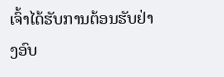ເຈົ້າໄດ້ຮັບການຕ້ອນຮັບຢ່າງອົບ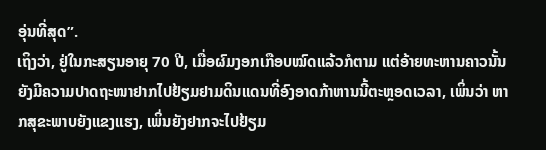ອຸ່ນທີ່ສຸດ”.
ເຖິງວ່າ, ຢູ່ໃນກະສຽນອາຍຸ 70 ປີ, ເມື່ອຜົມງອກເກືອບໝົດແລ້ວກໍຕາມ ແຕ່ອ້າຍທະຫານຄາວນັ້ນ ຍັງມີຄວາມປາດຖະໜາຢາກໄປຢ້ຽມຢາມດິນແດນທີ່ອົງອາດກ້າຫານນີ້ຕະຫຼອດເວລາ, ເພິ່ນວ່າ ຫາກສຸຂະພາບຍັງແຂງແຮງ, ເພິ່ນຍັງຢາກຈະໄປຢ້ຽມ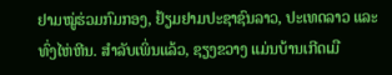ຢາມໝູ່ຮ່ວມກົມກອງ, ຢ້ຽມຢາມປະຊາຊົນລາວ, ປະເທດລາວ ແລະ ທົ່ງໄຫ່ຫີນ. ສຳລັບເພິ່ນແລ້ວ, ຊຽງຂວາງ ແມ່ນບ້ານເກີດເມື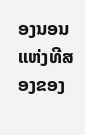ອງນອນແຫ່ງທີສອງຂອງ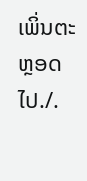ເພິ່ນຕະຫຼອດໄປ./.